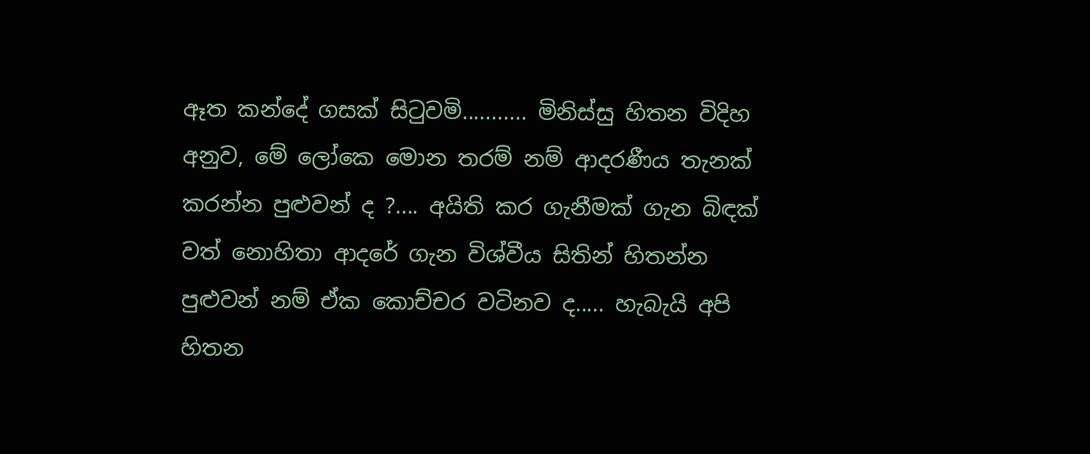ඈත කන්දේ ගසක් සිටුවමි........... මිනිස්සු හිතන විදිහ අනුව, මේ ලෝකෙ මොන තරම් නම් ආදරණීය තැනක් කරන්න පුළුවන් ද ?.... අයිති කර ගැනීමක් ගැන බිඳක් වත් නොහිතා ආදරේ ගැන විශ්වීය සිතින් හිතන්න පුළුවන් නම් ඒක කොච්චර වටිනව ද..... හැබැයි අපි හිතන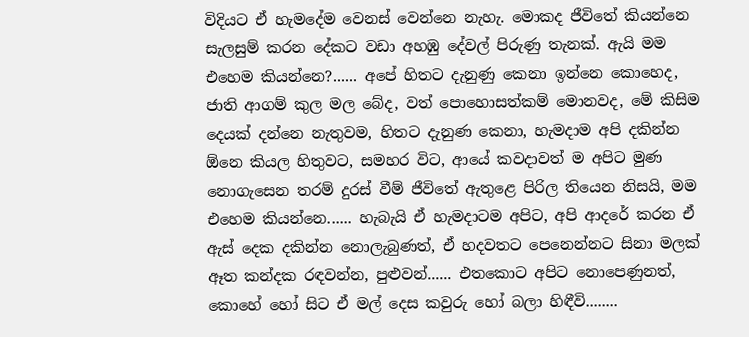විදියට ඒ හැමදේම වෙනස් වෙන්නෙ නැහැ. මොකද ජීවිතේ කියන්නෙ සැලසුම් කරන දේකට වඩා අහඹු දේවල් පිරුණු තැනක්. ඇයි මම එහෙම කියන්නෙ?...... අපේ හිතට දැනුණු කෙනා ඉන්නෙ කොහෙද, ජාති ආගම් කුල මල බේද, වත් පොහොසත්කම් මොනවද, මේ කිසිම දෙයක් දන්නෙ නැතුවම, හිතට දැනුණ කෙනා, හැමදාම අපි දකින්න ඕනෙ කියල හිතුවට, සමහර විට, ආයේ කවදාවත් ම අපිට මුණ නොගැසෙන තරම් දුරස් වීම් ජීවිතේ ඇතුළෙ පිරිල තියෙන නිසයි, මම එහෙම කියන්නෙ...... හැබැයි ඒ හැමදාටම අපිට, අපි ආදරේ කරන ඒ ඇස් දෙක දකින්න නොලැබුණත්, ඒ හදවතට පෙනෙන්නට සිනා මලක් ඈත කන්දක රඳවන්න, පුළුවන්...... එතකොට අපිට නොපෙණුනත්, කොහේ හෝ සිට ඒ මල් දෙස කවුරු හෝ බලා හිඳීවි........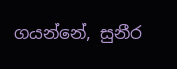ගයන්නේ, සුනීර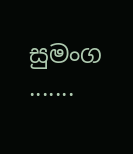සුමංග .......